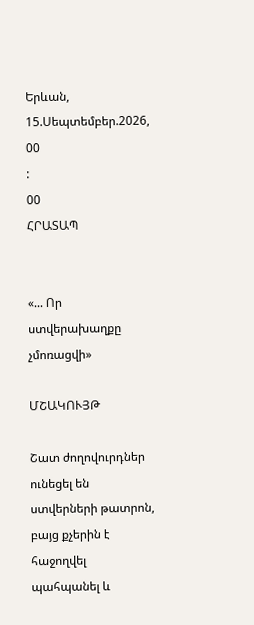Երևան, 15.Սեպտեմբեր.2026,
00
:
00
ՀՐԱՏԱՊ


«... Որ ստվերախաղքը չմոռացվի»

ՄՇԱԿՈՒՅԹ

Շատ ժողովուրդներ ունեցել են ստվերների թատրոն, բայց քչերին է հաջողվել պահպանել և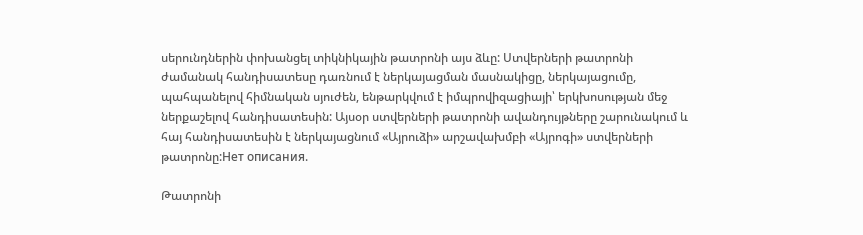սերունդներին փոխանցել տիկնիկային թատրոնի այս ձևը: Ստվերների թատրոնի ժամանակ հանդիսատեսը դառնում է ներկայացման մասնակիցը, ներկայացումը, պահպանելով հիմնական սյուժեն, ենթարկվում է իմպրովիզացիայի՝ երկխոսության մեջ ներքաշելով հանդիսատեսին: Այսօր ստվերների թատրոնի ավանդույթները շարունակում և հայ հանդիսատեսին է ներկայացնում «Այրուձի» արշավախմբի «Այրոգի» ստվերների թատրոնը:Нет описания.

Թատրոնի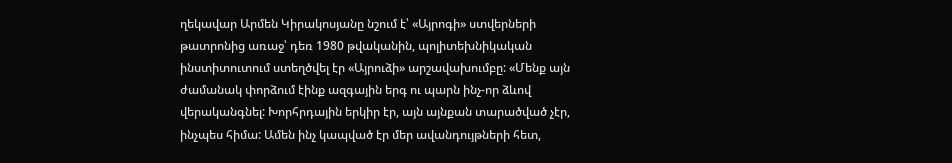ղեկավար Արմեն Կիրակոսյանը նշում է՝ «Այրոգի» ստվերների թատրոնից առաջ՝ դեռ 1980 թվականին, պոլիտեխնիկական ինստիտուտում ստեղծվել էր «Այրուձի» արշավախումբը: «Մենք այն ժամանակ փորձում էինք ազգային երգ ու պարն ինչ-որ ձևով վերականգնել: Խորհրդային երկիր էր, այն այնքան տարածված չէր, ինչպես հիմա: Ամեն ինչ կապված էր մեր ավանդույթների հետ,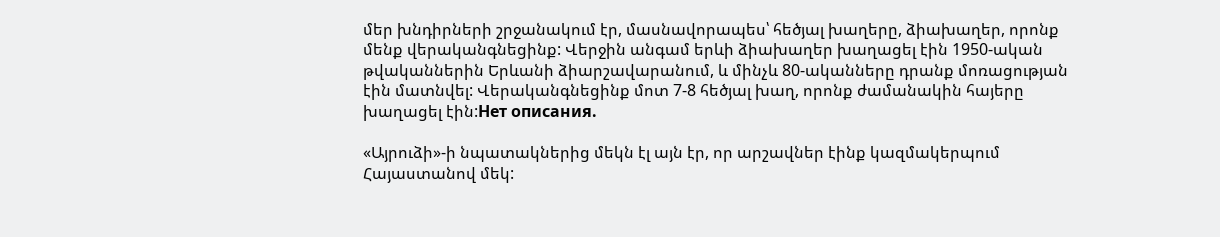մեր խնդիրների շրջանակում էր, մասնավորապես՝ հեծյալ խաղերը, ձիախաղեր, որոնք մենք վերականգնեցինք: Վերջին անգամ երևի ձիախաղեր խաղացել էին 1950-ական թվականներին Երևանի ձիարշավարանում, և մինչև 80-ականները դրանք մոռացության էին մատնվել: Վերականգնեցինք մոտ 7-8 հեծյալ խաղ, որոնք ժամանակին հայերը խաղացել էին:Нет описания.

«Այրուձի»-ի նպատակներից մեկն էլ այն էր, որ արշավներ էինք կազմակերպում Հայաստանով մեկ: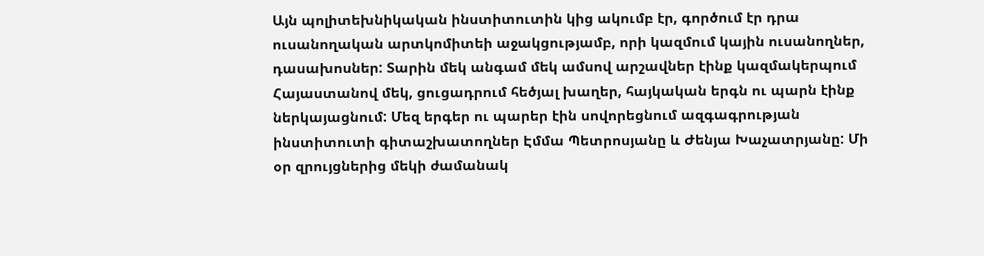Այն պոլիտեխնիկական ինստիտուտին կից ակումբ էր, գործում էր դրա ուսանողական արտկոմիտեի աջակցությամբ, որի կազմում կային ուսանողներ, դասախոսներ: Տարին մեկ անգամ մեկ ամսով արշավներ էինք կազմակերպում Հայաստանով մեկ, ցուցադրում հեծյալ խաղեր, հայկական երգն ու պարն էինք ներկայացնում: Մեզ երգեր ու պարեր էին սովորեցնում ազգագրության ինստիտուտի գիտաշխատողներ Էմմա Պետրոսյանը և Ժենյա Խաչատրյանը: Մի օր զրույցներից մեկի ժամանակ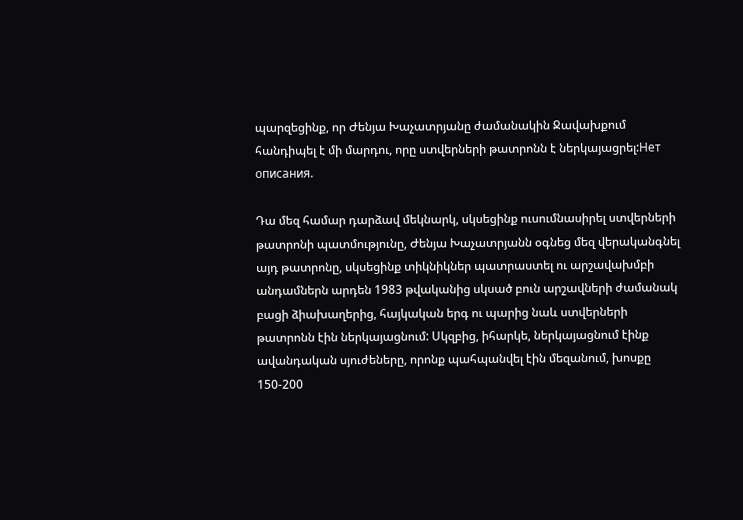պարզեցինք, որ Ժենյա Խաչատրյանը ժամանակին Ջավախքում հանդիպել է մի մարդու, որը ստվերների թատրոնն է ներկայացրել:Нет описания.

Դա մեզ համար դարձավ մեկնարկ, սկսեցինք ուսումնասիրել ստվերների թատրոնի պատմությունը, Ժենյա Խաչատրյանն օգնեց մեզ վերականգնել այդ թատրոնը, սկսեցինք տիկնիկներ պատրաստել ու արշավախմբի անդամներն արդեն 1983 թվականից սկսած բուն արշավների ժամանակ բացի ձիախաղերից, հայկական երգ ու պարից նաև ստվերների թատրոնն էին ներկայացնում: Սկզբից, իհարկե, ներկայացնում էինք ավանդական սյուժեները, որոնք պահպանվել էին մեզանում, խոսքը 150-200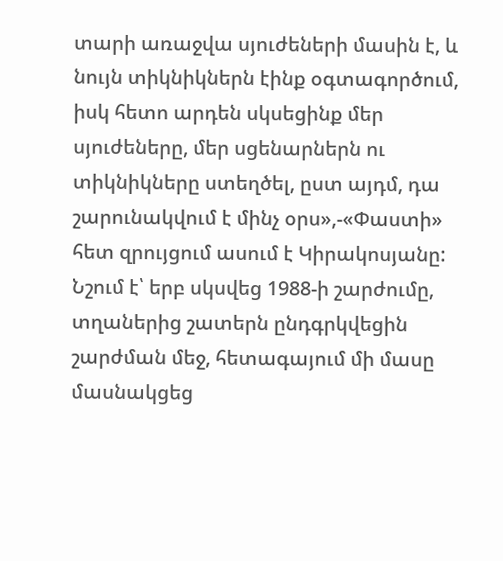տարի առաջվա սյուժեների մասին է, և նույն տիկնիկներն էինք օգտագործում, իսկ հետո արդեն սկսեցինք մեր սյուժեները, մեր սցենարներն ու տիկնիկները ստեղծել, ըստ այդմ, դա շարունակվում է մինչ օրս»,-«Փաստի» հետ զրույցում ասում է Կիրակոսյանը: Նշում է՝ երբ սկսվեց 1988-ի շարժումը, տղաներից շատերն ընդգրկվեցին շարժման մեջ, հետագայում մի մասը մասնակցեց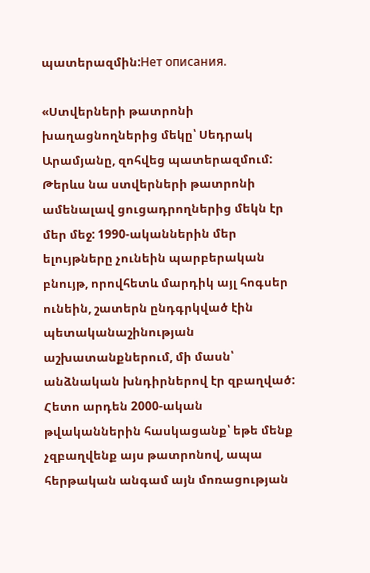պատերազմին:Нет описания.

«Ստվերների թատրոնի խաղացնողներից մեկը՝ Սեդրակ Արամյանը, զոհվեց պատերազմում: Թերևս նա ստվերների թատրոնի ամենալավ ցուցադրողներից մեկն էր մեր մեջ: 1990-ականներին մեր ելույթները չունեին պարբերական բնույթ, որովհետև մարդիկ այլ հոգսեր ունեին, շատերն ընդգրկված էին պետականաշինության աշխատանքներում, մի մասն՝ անձնական խնդիրներով էր զբաղված: Հետո արդեն 2000-ական թվականներին հասկացանք՝ եթե մենք չզբաղվենք այս թատրոնով, ապա հերթական անգամ այն մոռացության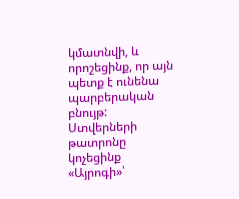կմատնվի, և որոշեցինք, որ այն պետք է ունենա պարբերական բնույթ: Ստվերների թատրոնը կոչեցինք «Այրոգի»՝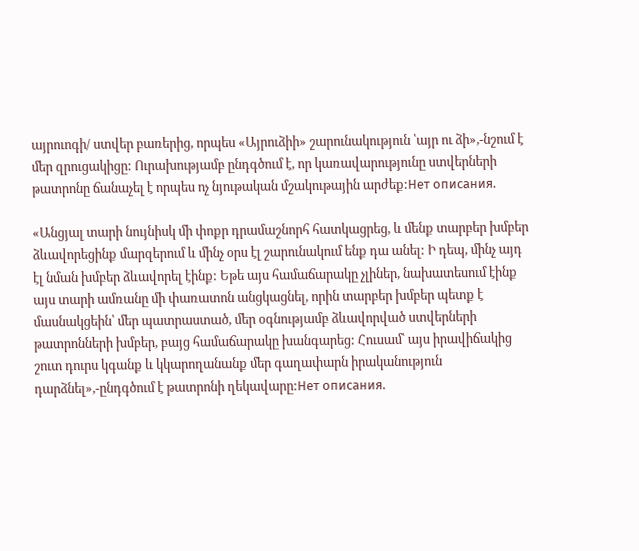այրուոգի/ ստվեր բառերից, որպես «Այրուձիի» շարունակություն ՝այր ու ձի»,-նշում է մեր զրուցակիցը: Ուրախությամբ ընդգծում է, որ կառավարությունը ստվերների թատրոնը ճանաչել է որպես ոչ նյութական մշակութային արժեք:Нет описания.

«Անցյալ տարի նույնիսկ մի փոքր դրամաշնորհ հատկացրեց, և մենք տարբեր խմբեր ձևավորեցինք մարզերում և մինչ օրս էլ շարունակում ենք դա անել: Ի դեպ, մինչ այդ էլ նման խմբեր ձևավորել էինք: Եթե այս համաճարակը չլիներ, նախատեսում էինք այս տարի ամռանը մի փառատոն անցկացնել, որին տարբեր խմբեր պետք է մասնակցեին՝ մեր պատրաստած, մեր օգնությամբ ձևավորված ստվերների թատրոնների խմբեր, բայց համաճարակը խանգարեց: Հուսամ՝ այս իրավիճակից շուտ դուրս կգանք և կկարողանանք մեր գաղափարն իրականություն դարձնել»,-ընդգծում է թատրոնի ղեկավարը:Нет описания.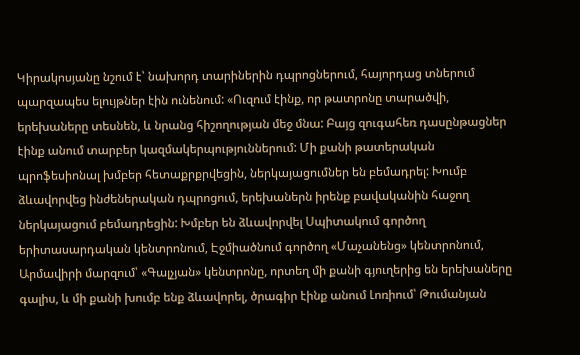Կիրակոսյանը նշում է՝ նախորդ տարիներին դպրոցներում, հայորդաց տներում պարզապես ելույթներ էին ունենում: «Ուզում էինք, որ թատրոնը տարածվի, երեխաները տեսնեն, և նրանց հիշողության մեջ մնա: Բայց զուգահեռ դասընթացներ էինք անում տարբեր կազմակերպություններում: Մի քանի թատերական պրոֆեսիոնալ խմբեր հետաքրքրվեցին, ներկայացումներ են բեմադրել: Խումբ ձևավորվեց ինժեներական դպրոցում, երեխաներն իրենք բավականին հաջող ներկայացում բեմադրեցին: Խմբեր են ձևավորվել Սպիտակում գործող երիտասարդական կենտրոնում, Էջմիածնում գործող «Մաչանենց» կենտրոնում, Արմավիրի մարզում՝ «Գալչյան» կենտրոնը, որտեղ մի քանի գյուղերից են երեխաները գալիս, և մի քանի խումբ ենք ձևավորել, ծրագիր էինք անում Լոռիում՝ Թումանյան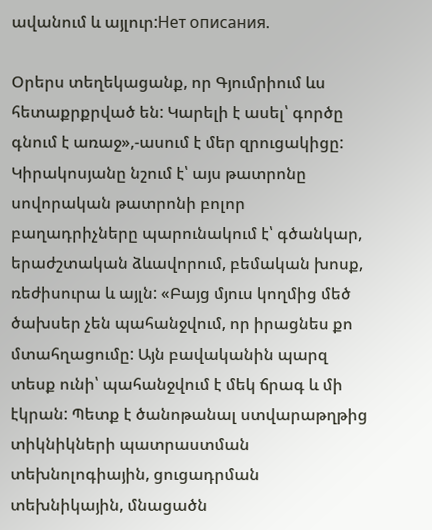ավանում և այլուր:Нет описания.

Օրերս տեղեկացանք, որ Գյումրիում ևս հետաքրքրված են: Կարելի է ասել՝ գործը գնում է առաջ»,-ասում է մեր զրուցակիցը: Կիրակոսյանը նշում է՝ այս թատրոնը սովորական թատրոնի բոլոր բաղադրիչները պարունակում է՝ գծանկար, երաժշտական ձևավորում, բեմական խոսք, ռեժիսուրա և այլն: «Բայց մյուս կողմից մեծ ծախսեր չեն պահանջվում, որ իրացնես քո մտահղացումը: Այն բավականին պարզ տեսք ունի՝ պահանջվում է մեկ ճրագ և մի էկրան: Պետք է ծանոթանալ ստվարաթղթից տիկնիկների պատրաստման տեխնոլոգիային, ցուցադրման տեխնիկային, մնացածն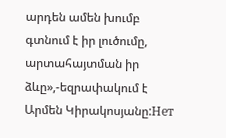արդեն ամեն խումբ գտնում է իր լուծումը, արտահայտման իր ձևը»,-եզրափակում է Արմեն Կիրակոսյանը:Нет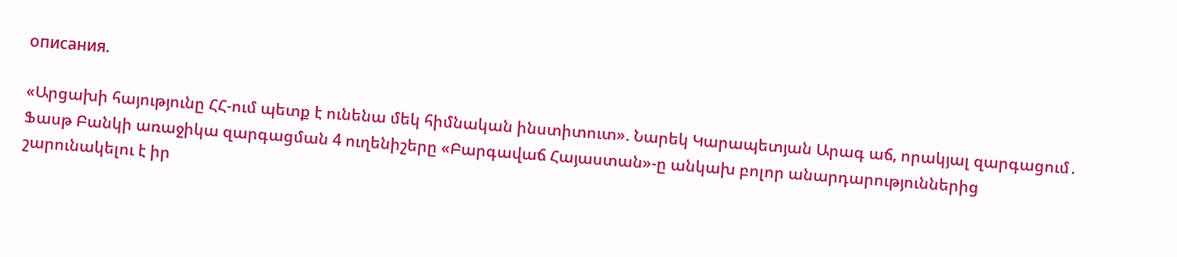описания.

«Արցախի հայությունը ՀՀ-ում պետք է ունենա մեկ հիմնական ինստիտուտ». Նարեկ Կարապետյան Արագ աճ, որակյալ զարգացում․ Ֆասթ Բանկի առաջիկա զարգացման 4 ուղենիշերը «Բարգավաճ Հայաստան»-ը անկախ բոլոր անարդարություններից շարունակելու է իր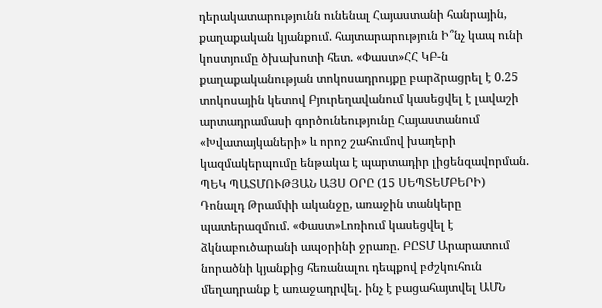դերակատարությունն ունենալ Հայաստանի հանրային, քաղաքական կյանքում. հայտարարություն Ի՞նչ կապ ունի կոստյումը ծխախոտի հետ. «Փաստ»ՀՀ ԿԲ-ն քաղաքականության տոկոսադրույքը բարձրացրել է 0.25 տոկոսային կետով Բյուրեղավանում կասեցվել է լավաշի արտադրամասի գործունեությունը Հայաստանում «Խվատայկաների» և որոշ շահումով խաղերի կազմակերպումը ենթակա է պարտադիր լիցենզավորման. ՊԵԿ ՊԱՏՄՈՒԹՅԱՆ ԱՅՍ ՕՐԸ (15 ՍԵՊՏԵՄԲԵՐԻ) Դոնալդ Թրամփի ականջը, առաջին տանկերը պատերազմում. «Փաստ»Լոռիում կասեցվել է ձկնաբուծարանի ապօրինի ջրառը. ԲԸՏՄ Արարատում նորածնի կյանքից հեռանալու դեպքով բժշկուհուն մեղադրանք է առաջադրվել․ ինչ է բացահայտվել ԱՄՆ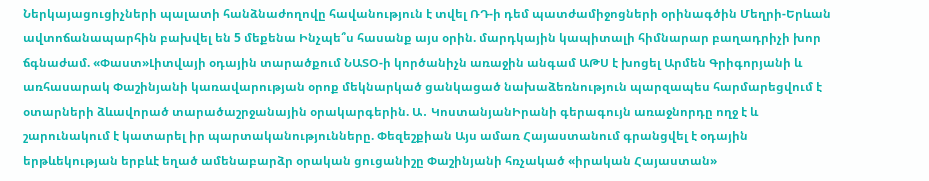Ներկայացուցիչների պալատի հանձնաժողովը հավանություն է տվել ՌԴ-ի դեմ պատժամիջոցների օրինագծին Մեղրի-Երևան ավտոճանապարհին բախվել են 5 մեքենա Ինչպե՞ս հասանք այս օրին. մարդկային կապիտալի հիմնարար բաղադրիչի խոր ճգնաժամ. «Փաստ»Լիտվայի օդային տարածքում ՆԱՏՕ-ի կործանիչն առաջին անգամ ԱԹՍ է խոցել Արմեն Գրիգորյանի և առհասարակ Փաշինյանի կառավարության օրոք մեկնարկած ցանկացած նախաձեռնություն պարզապես հարմարեցվում է օտարների ձևավորած տարածաշրջանային օրակարգերին. Ա․ ԿոստանյանԻրանի գերագույն առաջնորդը ողջ է և շարունակում է կատարել իր պարտականությունները. Փեզեշքիան Այս ամառ Հայաստանում գրանցվել է օդային երթևեկության երբևէ եղած ամենաբարձր օրական ցուցանիշը Փաշինյանի հռչակած «իրական Հայաստան»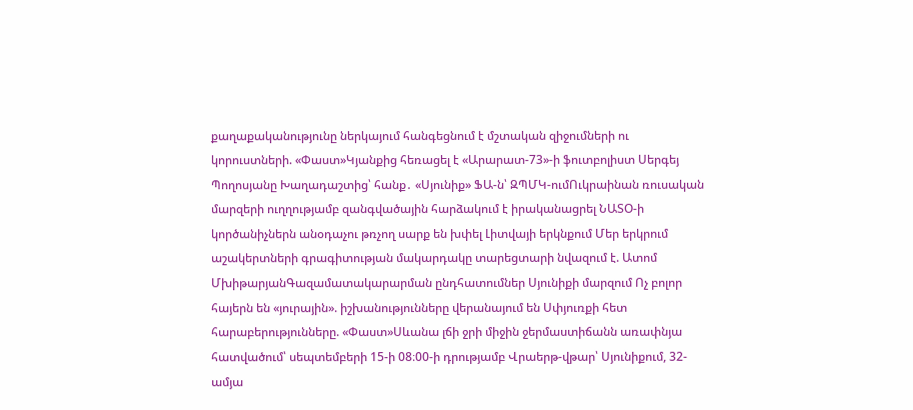քաղաքականությունը ներկայում հանգեցնում է մշտական զիջումների ու կորուստների. «Փաստ»Կյանքից հեռացել է «Արարատ-73»-ի ֆուտբոլիստ Սերգեյ Պողոսյանը Խաղադաշտից՝ հանք․ «Սյունիք» ՖԱ-ն՝ ԶՊՄԿ-ումՈւկրաինան ռուսական մարզերի ուղղությամբ զանգվածային հարձակում է իրականացրել ՆԱՏՕ-ի կործանիչներն անօդաչու թռչող սարք են խփել Լիտվայի երկնքում Մեր երկրում աշակերտների գրագիտության մակարդակը տարեցտարի նվազում է. Ատոմ ՄխիթարյանԳազամատակարարման ընդհատումներ Սյունիքի մարզում Ոչ բոլոր հայերն են «յուրային». իշխանությունները վերանայում են Սփյուռքի հետ հարաբերությունները. «Փաստ»Սևանա լճի ջրի միջին ջերմաստիճանն առափնյա հատվածում՝ սեպտեմբերի 15-ի 08։00-ի դրությամբ Վրաերթ-վթար՝ Սյունիքում, 32-ամյա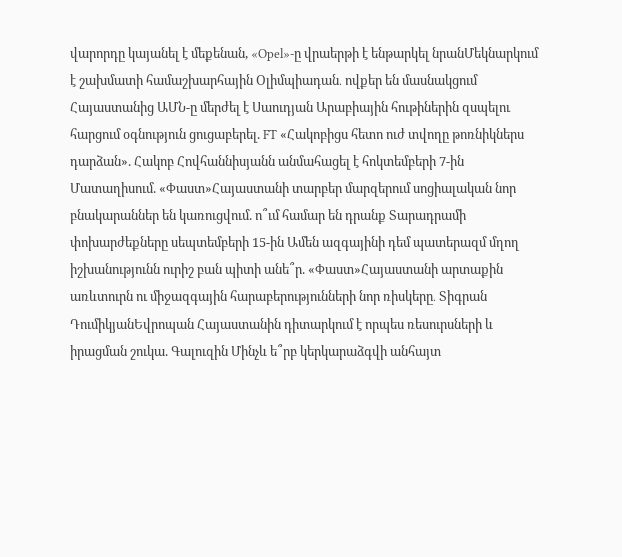վարորդը կայանել է մեքենան, «Opel»-ը վրաերթի է ենթարկել նրանՄեկնարկում է շախմատի համաշխարհային Օլիմպիադան․ ովքեր են մասնակցում Հայաստանից ԱՄՆ-ը մերժել է Սաուդյան Արաբիային հութիներին զսպելու հարցում օգնություն ցուցաբերել. FT «Հակոբիցս հետո ուժ տվողը թոռնիկներս դարձան». Հակոբ Հովհաննիսյանն անմահացել է հոկտեմբերի 7-ին Մատաղիսում. «Փաստ»Հայաստանի տարբեր մարզերում սոցիալական նոր բնակարաններ են կառուցվում. ո՞ւմ համար են դրանք Տարադրամի փոխարժեքները սեպտեմբերի 15-ին Ամեն ազգայինի դեմ պատերազմ մղող իշխանությունն ուրիշ բան պիտի անե՞ր. «Փաստ»Հայաստանի արտաքին առևտուրն ու միջազգային հարաբերությունների նոր ռիսկերը․ Տիգրան ԴումիկյանԵվրոպան Հայաստանին դիտարկում է որպես ռեսուրսների և իրացման շուկա. Գալուզին Մինչև ե՞րբ կերկարաձգվի անհայտ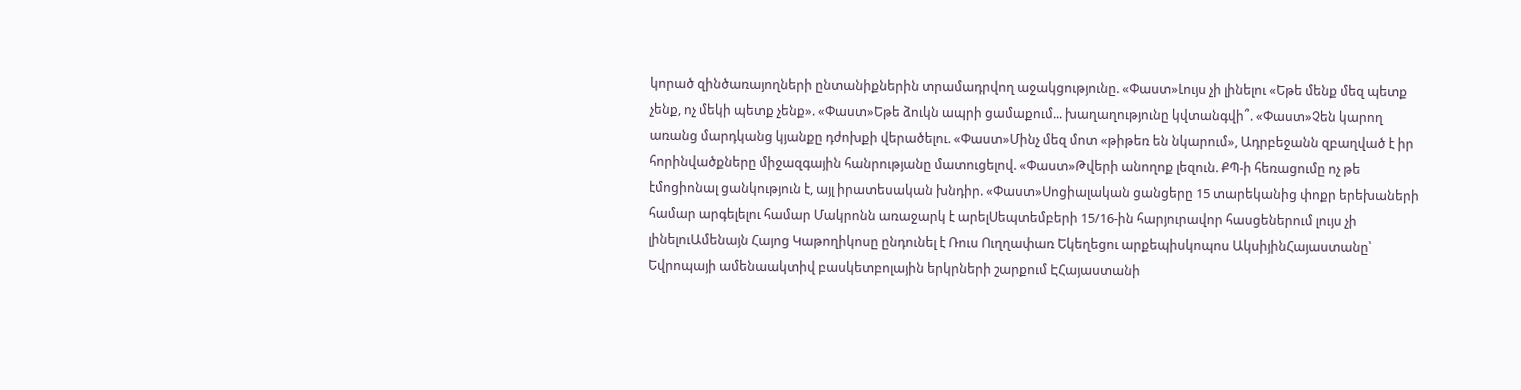կորած զինծառայողների ընտանիքներին տրամադրվող աջակցությունը. «Փաստ»Լույս չի լինելու «Եթե մենք մեզ պետք չենք, ոչ մեկի պետք չենք». «Փաստ»Եթե ձուկն ապրի ցամաքում... խաղաղությունը կվտանգվի՞. «Փաստ»Չեն կարող առանց մարդկանց կյանքը դժոխքի վերածելու. «Փաստ»Մինչ մեզ մոտ «թիթեռ են նկարում», Ադրբեջանն զբաղված է իր հորինվածքները միջազգային հանրությանը մատուցելով. «Փաստ»Թվերի անողոք լեզուն. ՔՊ-ի հեռացումը ոչ թե էմոցիոնալ ցանկություն է, այլ իրատեսական խնդիր. «Փաստ»Սոցիալական ցանցերը 15 տարեկանից փոքր երեխաների համար արգելելու համար Մակրոնն առաջարկ է արելՍեպտեմբերի 15/16-ին հարյուրավոր հասցեներում լույս չի լինելուԱմենայն Հայոց Կաթողիկոսը ընդունել է Ռուս Ուղղափառ Եկեղեցու արքեպիսկոպոս ԱկսիյինՀայաստանը՝ Եվրոպայի ամենաակտիվ բասկետբոլային երկրների շարքում ԷՀայաստանի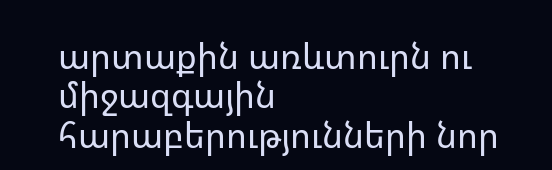արտաքին առևտուրն ու միջազգային հարաբերությունների նոր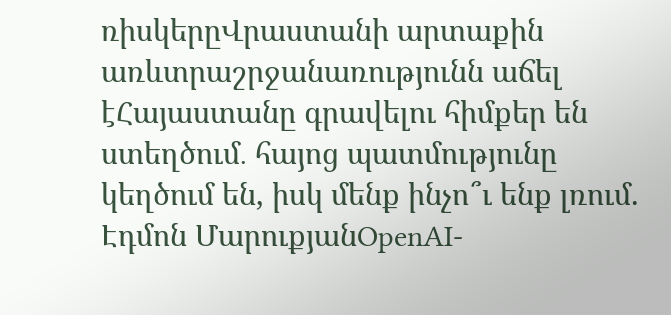ռիսկերըՎրաստանի արտաքին առևտրաշրջանառությունն աճել էՀայաստանը գրավելու հիմքեր են ստեղծում․ հայոց պատմությունը կեղծում են, իսկ մենք ինչո՞ւ ենք լռում. Էդմոն ՄարուքյանOpenAI-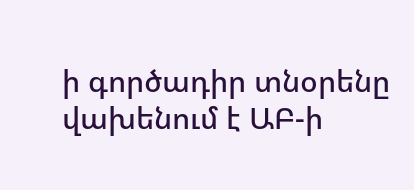ի գործադիր տնօրենը վախենում է ԱԲ-ի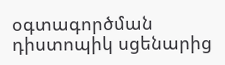օգտագործման դիստոպիկ սցենարից